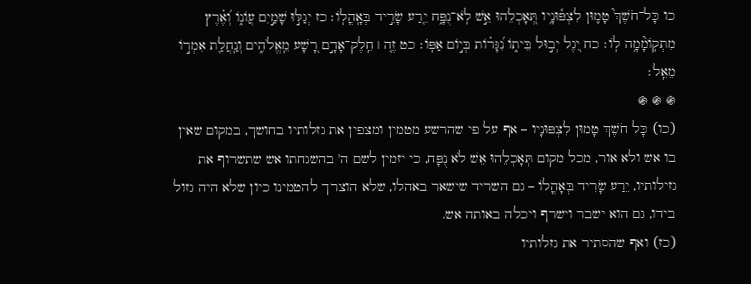כו כָּל־חֹשֶׁךְ֮ טָמ֪וּן לִצְפּ֫וּנָ֥יו תְּ֭אָכְלֵהוּ אֵ֣שׁ לֹֽא־נֻפָּ֑ח יֵ֖רַע שָׂרִ֣יד בְּאָֽהֳלֽוֹ׃ כז יְגַלּ֣וּ שָׁמַ֣יִם עֲוֹנ֑וֹ וְ֝אֶ֗רֶץ מִתְקֽוֹמָ֘מָ֥ה לֽוֹ׃ כח יִ֭גֶל יְב֣וּל בֵּית֑וֹ נִ֝גָּר֗וֹת בְּי֣וֹם אַפּֽוֹ׃ כט זֶ֤ה ׀ חֵֽלֶק־אָדָ֣ם רָ֭שָׁע מֵֽאֱלֹהִ֑ים וְנַֽחֲלַ֖ת אִמְר֣וֹ מֵאֵֽל׃
֍ ֍ ֍
(כו) כָּל חֹשֶׁךְ טָמוּן לִצְפּוּנָיו – אף על פי שהרשע מטמין ומצפין את גזלותיו בחושך, במקום שאין בו אש ולא אור, מכל מקום תְּאָכְלֵהוּ אֵשׁ לֹא נֻפָּח, כי יזמין לשם ה' בהשגחתו אש שתשרוף את גזילותיו, יֵרַע שָׂרִיד בְּאָהֳלוֹ – גם השריד שישאר באהלו, שלא הוצרך להטמינו כיון שלא היה גזול בידו, גם הוא ישבר וישרף ויכלה באותה אש.
(כז) ואף שהסתיר את גזלותיו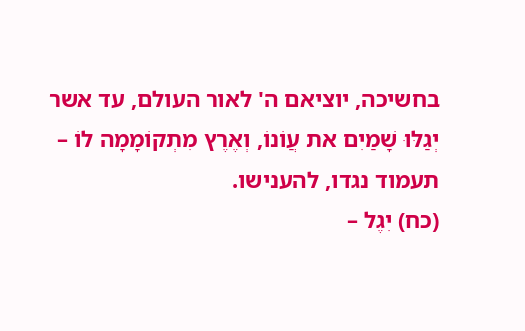בחשיכה, יוציאם ה' לאור העולם, עד אשר יְגַלּוּ שָׁמַיִם את עֲוֹנוֹ, וְאֶרֶץ מִתְקוֹמָמָה לוֹ – תעמוד נגדו, להענישו.
(כח) יִגֶל –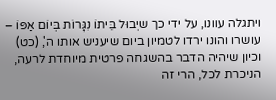ויתגלה עוונו, על ידי כך שיְבוּל בֵּיתוֹ נִגָּרוֹת בְּיוֹם אַפּוֹ – עושרו והונו ירדו לטמיון ביום שיעניש אותו ה', (כט) וכיון שיהיה הדבר בהשגחה פרטית מיוחדת לרעה, הניכרת לכל, הרי זה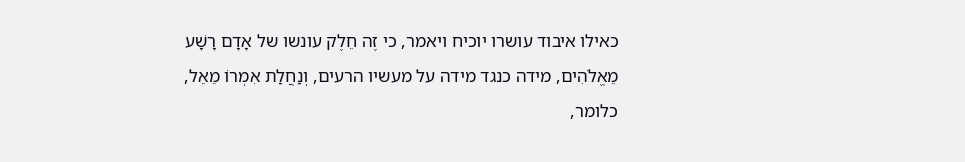כאילו איבוד עושרו יוכיח ויאמר, כי זֶה חֵלֶק עונשו של אָדָם רָשָׁע מֵאֱלֹהִים, מידה כנגד מידה על מעשיו הרעים, וְנַחֲלַת אִמְרוֹ מֵאֵל, כלומר,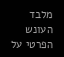מלבד העונש הפרטי על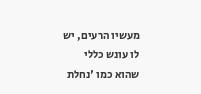מעשיו הרעים, יש לו עונש כללי שהוא כמו 'נחלת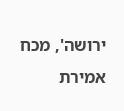ירושה', מכח אמירת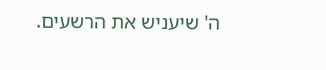ה' שיעניש את הרשעים.